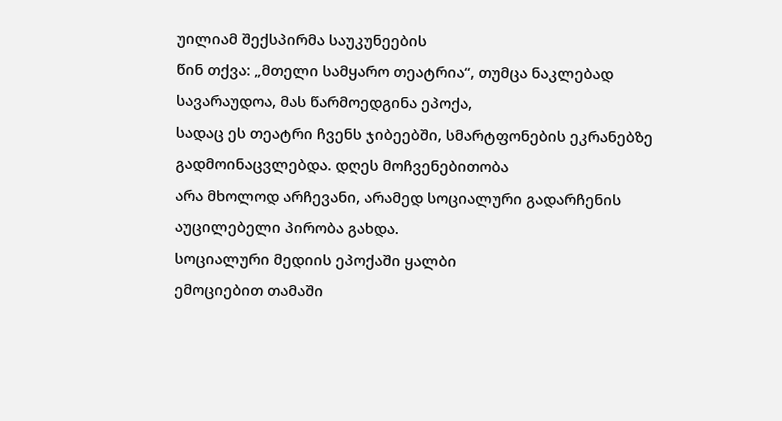უილიამ შექსპირმა საუკუნეების
წინ თქვა: „მთელი სამყარო თეატრია“, თუმცა ნაკლებად სავარაუდოა, მას წარმოედგინა ეპოქა,
სადაც ეს თეატრი ჩვენს ჯიბეებში, სმარტფონების ეკრანებზე გადმოინაცვლებდა. დღეს მოჩვენებითობა
არა მხოლოდ არჩევანი, არამედ სოციალური გადარჩენის აუცილებელი პირობა გახდა.
სოციალური მედიის ეპოქაში ყალბი
ემოციებით თამაში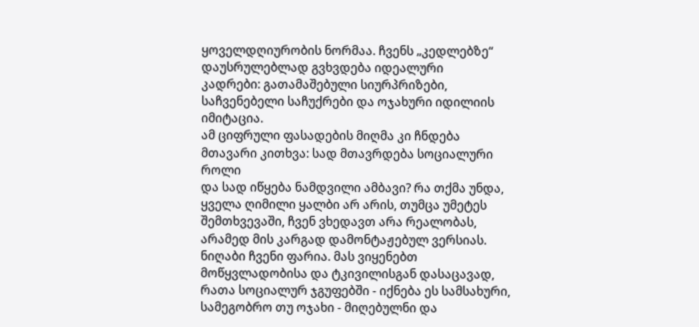ყოველდღიურობის ნორმაა. ჩვენს „კედლებზე“ დაუსრულებლად გვხვდება იდეალური
კადრები: გათამაშებული სიურპრიზები, საჩვენებელი საჩუქრები და ოჯახური იდილიის იმიტაცია.
ამ ციფრული ფასადების მიღმა კი ჩნდება მთავარი კითხვა: სად მთავრდება სოციალური როლი
და სად იწყება ნამდვილი ამბავი? რა თქმა უნდა, ყველა ღიმილი ყალბი არ არის, თუმცა უმეტეს
შემთხვევაში, ჩვენ ვხედავთ არა რეალობას, არამედ მის კარგად დამონტაჟებულ ვერსიას.
ნიღაბი ჩვენი ფარია. მას ვიყენებთ
მოწყვლადობისა და ტკივილისგან დასაცავად, რათა სოციალურ ჯგუფებში - იქნება ეს სამსახური,
სამეგობრო თუ ოჯახი - მიღებულნი და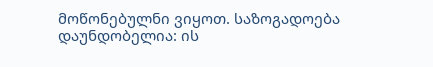მოწონებულნი ვიყოთ. საზოგადოება დაუნდობელია: ის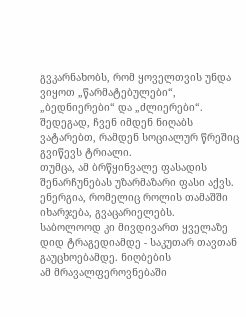გვკარნახობს, რომ ყოველთვის უნდა ვიყოთ „წარმატებულები“, „ბედნიერები“ და „ძლიერები“.
შედეგად, ჩვენ იმდენ ნიღაბს ვატარებთ, რამდენ სოციალურ წრეშიც გვიწევს ტრიალი.
თუმცა, ამ ბრწყინვალე ფასადის
შენარჩუნებას უზარმაზარი ფასი აქვს. ენერგია, რომელიც როლის თამაშში იხარჯება, გვაცარიელებს.
საბოლოოდ კი მივდივართ ყველაზე დიდ ტრაგედიამდე - საკუთარ თავთან გაუცხოებამდე. ნიღბების
ამ მრავალფეროვნებაში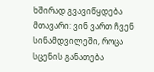ხშირად გვავიწყდება მთავარი: ვინ ვართ ჩვენ სინამდვილეში, როცა
სცენის განათება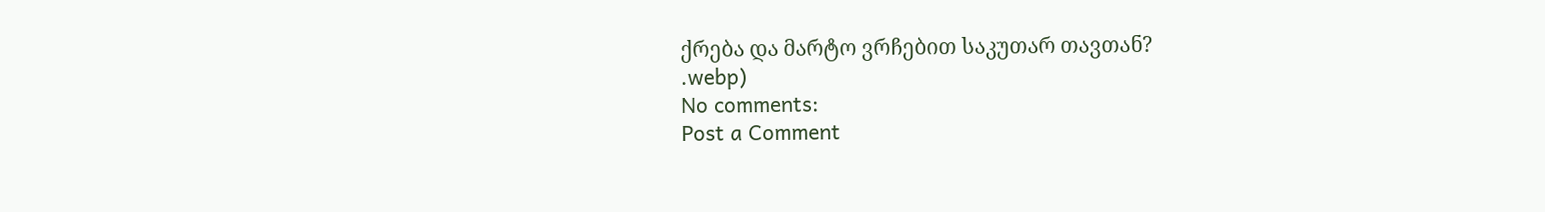ქრება და მარტო ვრჩებით საკუთარ თავთან?
.webp)
No comments:
Post a Comment